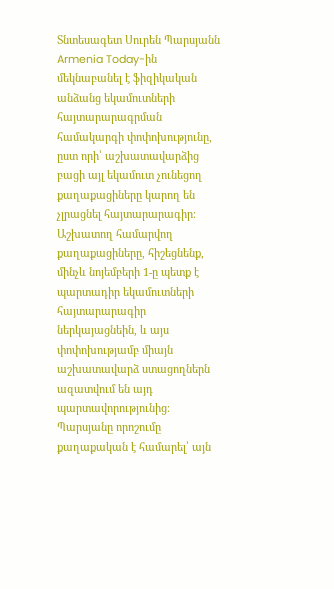Տնտեսագետ Սուրեն Պարսյանն Armenia Today-ին մեկնաբանել է ֆիզիկական անձանց եկամուտների հայտարարագրման համակարգի փոփոխությունը, ըստ որի՝ աշխատավարձից բացի այլ եկամուտ չունեցող քաղաքացիները կարող են չլրացնել հայտարարագիր։
Աշխատող համարվող քաղաքացիները, հիշեցնենք, մինչև նոյեմբերի 1-ը պետք է պարտադիր եկամուտների հայտարարագիր ներկայացնեին, և այս փոփոխությամբ միայն աշխատավարձ ստացողներն ազատվում են այդ պարտավորությունից։
Պարսյանը որոշումը քաղաքական է համարել՝ այն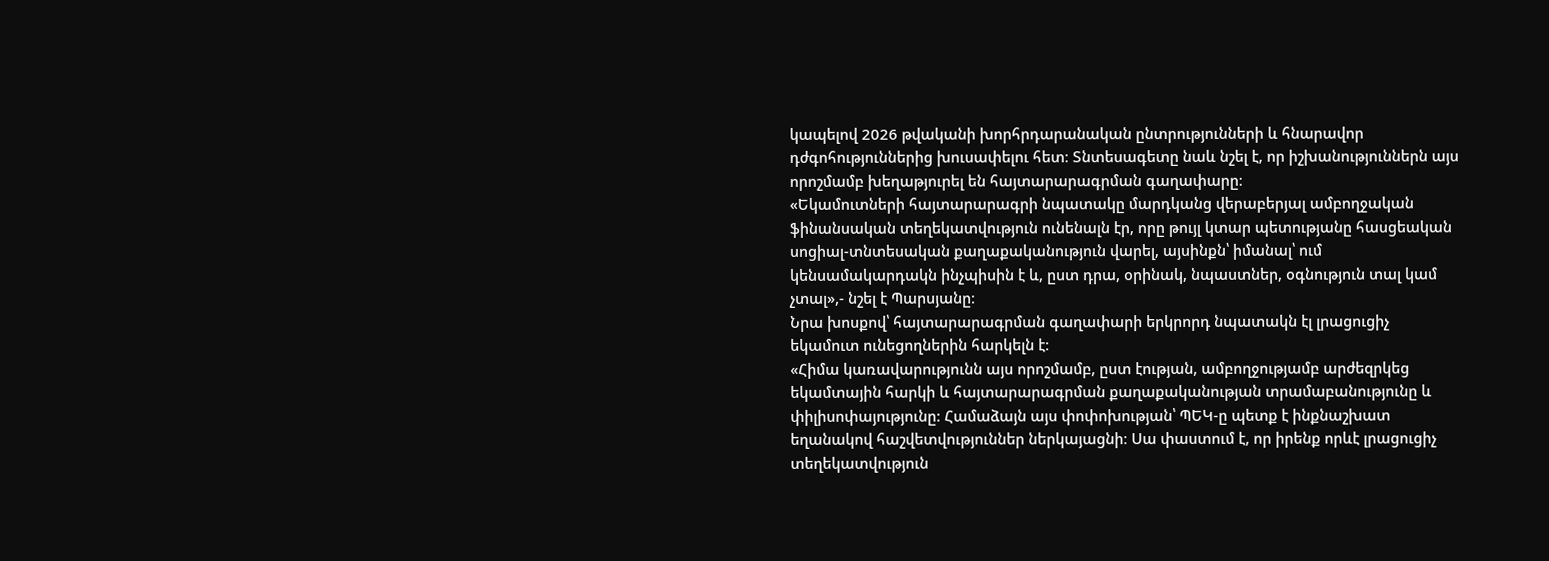կապելով 2026 թվականի խորհրդարանական ընտրությունների և հնարավոր դժգոհություններից խուսափելու հետ։ Տնտեսագետը նաև նշել է, որ իշխանություններն այս որոշմամբ խեղաթյուրել են հայտարարագրման գաղափարը։
«Եկամուտների հայտարարագրի նպատակը մարդկանց վերաբերյալ ամբողջական ֆինանսական տեղեկատվություն ունենալն էր, որը թույլ կտար պետությանը հասցեական սոցիալ-տնտեսական քաղաքականություն վարել, այսինքն՝ իմանալ՝ ում կենսամակարդակն ինչպիսին է և, ըստ դրա, օրինակ, նպաստներ, օգնություն տալ կամ չտալ»,- նշել է Պարսյանը։
Նրա խոսքով՝ հայտարարագրման գաղափարի երկրորդ նպատակն էլ լրացուցիչ եկամուտ ունեցողներին հարկելն է։
«Հիմա կառավարությունն այս որոշմամբ, ըստ էության, ամբողջությամբ արժեզրկեց եկամտային հարկի և հայտարարագրման քաղաքականության տրամաբանությունը և փիլիսոփայությունը: Համաձայն այս փոփոխության՝ ՊԵԿ-ը պետք է ինքնաշխատ եղանակով հաշվետվություններ ներկայացնի։ Սա փաստում է, որ իրենք որևէ լրացուցիչ տեղեկատվություն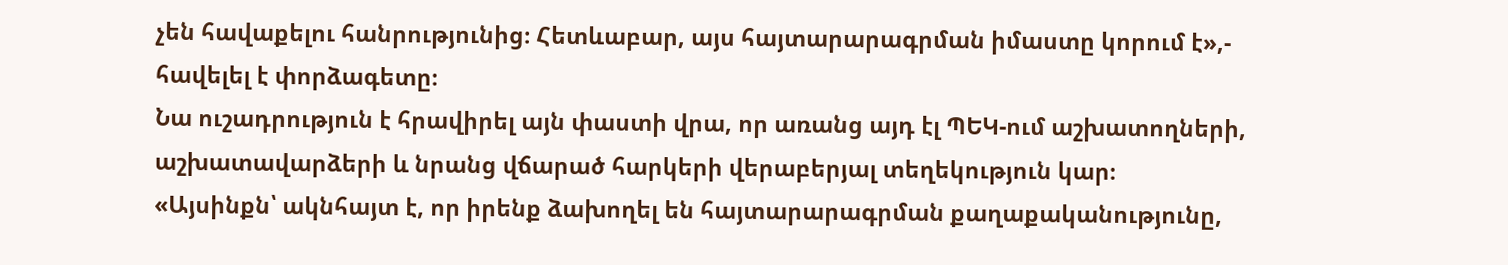չեն հավաքելու հանրությունից։ Հետևաբար, այս հայտարարագրման իմաստը կորում է»,- հավելել է փորձագետը։
Նա ուշադրություն է հրավիրել այն փաստի վրա, որ առանց այդ էլ ՊԵԿ-ում աշխատողների, աշխատավարձերի և նրանց վճարած հարկերի վերաբերյալ տեղեկություն կար։
«Այսինքն՝ ակնհայտ է, որ իրենք ձախողել են հայտարարագրման քաղաքականությունը,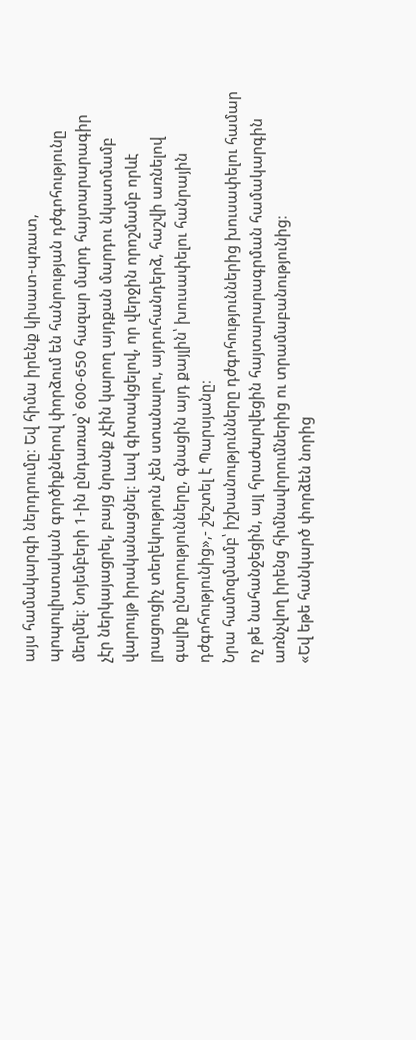այս համակարգի ներդրումը։ Եվ հիմա իրենք կիսատ-պռատ, պոպուլիստական գործիքներով փորձում են հանրության դժգոհությունը մեղմել։ Նոյեմբերի 1-ին ընդառաջ՝ 600-650 հազար մարդ հայտարարագիր չէր ներկայացրել, բայց նրանք չէին կարող այդքան մարդու նկատմամբ վարույթ իրականացնել։ Լավ գիտակցելով, որ վերջին որոշմամբ որևէ լրացուցիչ տեղեկություն չեն ստանալու, այդուհանդերձ, հաշվի առնելով գալիք ընտրությունները, գնացին այդ քայլին՝ խուսափելու հանրային դժգոհությունից»,- շեշտել է Պարսյանը։
Նրա համոզմամբ՝ իշխանությունները դժգոհություններից խուսափելու համար ոչ թե նահանջեցին, այլ հրաժարվեցին հայտարարագրման համակարգին առնչվող իրենց հիմնավորումներից ու տրամաբանությունից։
«Եվ եթե հանկարծ փորձեն նորից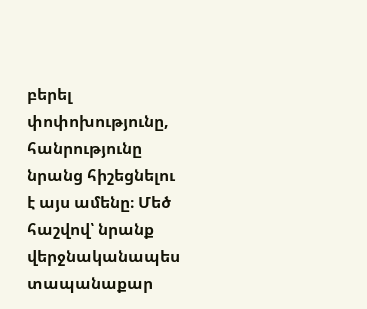բերել փոփոխությունը, հանրությունը նրանց հիշեցնելու է այս ամենը։ Մեծ հաշվով՝ նրանք վերջնականապես տապանաքար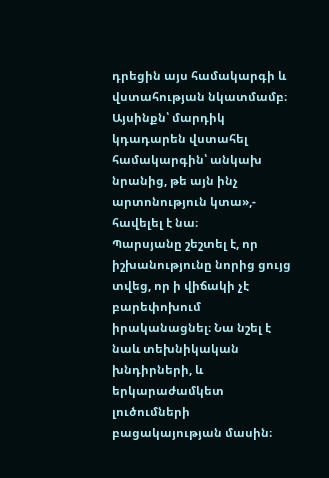դրեցին այս համակարգի և վստահության նկատմամբ։ Այսինքն՝ մարդիկ կդադարեն վստահել համակարգին՝ անկախ նրանից, թե այն ինչ արտոնություն կտա»,- հավելել է նա։
Պարսյանը շեշտել է, որ իշխանությունը նորից ցույց տվեց, որ ի վիճակի չէ բարեփոխում իրականացնել։ Նա նշել է նաև տեխնիկական խնդիրների, և երկարաժամկետ լուծումների բացակայության մասին։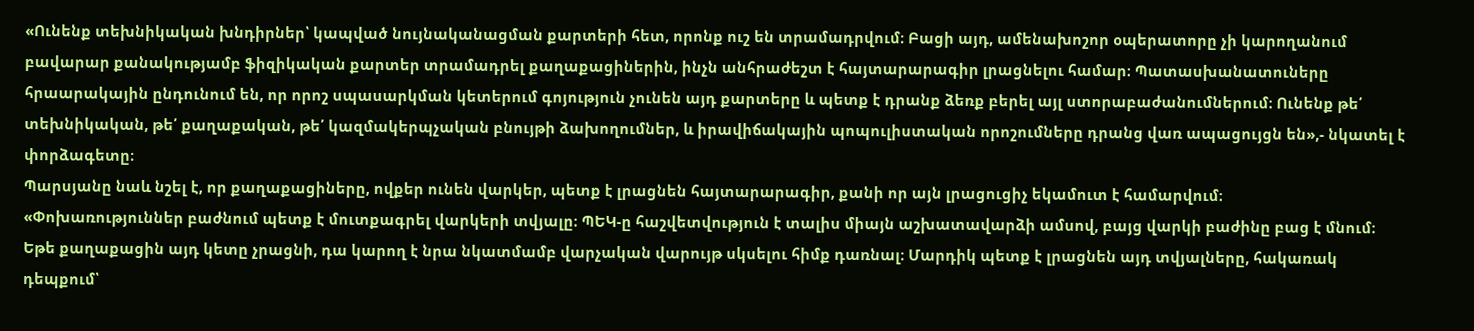«Ունենք տեխնիկական խնդիրներ՝ կապված նույնականացման քարտերի հետ, որոնք ուշ են տրամադրվում։ Բացի այդ, ամենախոշոր օպերատորը չի կարողանում բավարար քանակությամբ ֆիզիկական քարտեր տրամադրել քաղաքացիներին, ինչն անհրաժեշտ է հայտարարագիր լրացնելու համար։ Պատասխանատուները հրաարակային ընդունում են, որ որոշ սպասարկման կետերում գոյություն չունեն այդ քարտերը և պետք է դրանք ձեռք բերել այլ ստորաբաժանումներում։ Ունենք թե՛ տեխնիկական, թե՛ քաղաքական, թե՛ կազմակերպչական բնույթի ձախողումներ, և իրավիճակային պոպուլիստական որոշումները դրանց վառ ապացույցն են»,- նկատել է փորձագետը։
Պարսյանը նաև նշել է, որ քաղաքացիները, ովքեր ունեն վարկեր, պետք է լրացնեն հայտարարագիր, քանի որ այն լրացուցիչ եկամուտ է համարվում։
«Փոխառություններ բաժնում պետք է մուտքագրել վարկերի տվյալը։ ՊԵԿ-ը հաշվետվություն է տալիս միայն աշխատավարձի ամսով, բայց վարկի բաժինը բաց է մնում։ Եթե քաղաքացին այդ կետը չրացնի, դա կարող է նրա նկատմամբ վարչական վարույթ սկսելու հիմք դառնալ։ Մարդիկ պետք է լրացնեն այդ տվյալները, հակառակ դեպքում՝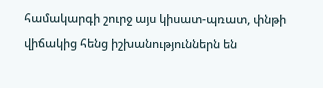համակարգի շուրջ այս կիսատ-պռատ, փնթի վիճակից հենց իշխանություններն են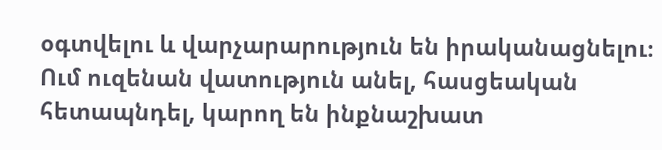օգտվելու և վարչարարություն են իրականացնելու։ Ում ուզենան վատություն անել, հասցեական հետապնդել, կարող են ինքնաշխատ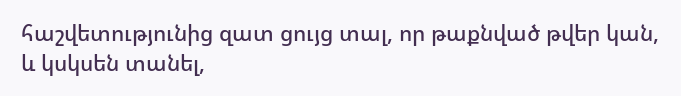հաշվետությունից զատ ցույց տալ, որ թաքնված թվեր կան, և կսկսեն տանել,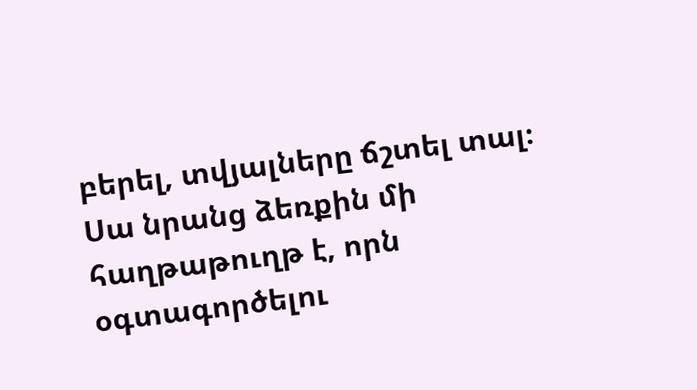բերել, տվյալները ճշտել տալ։ Սա նրանց ձեռքին մի հաղթաթուղթ է, որն օգտագործելու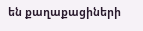են քաղաքացիների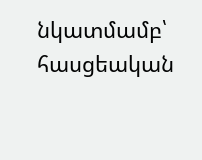նկատմամբ՝ հասցեական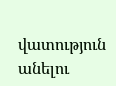վատություն անելու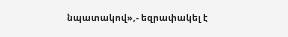նպատակով»,- եզրափակել է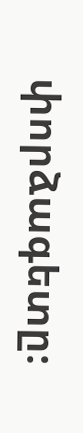փորձագետը։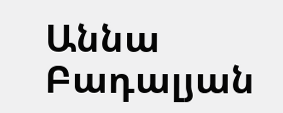Աննա Բադալյան